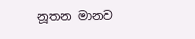නූතන මානව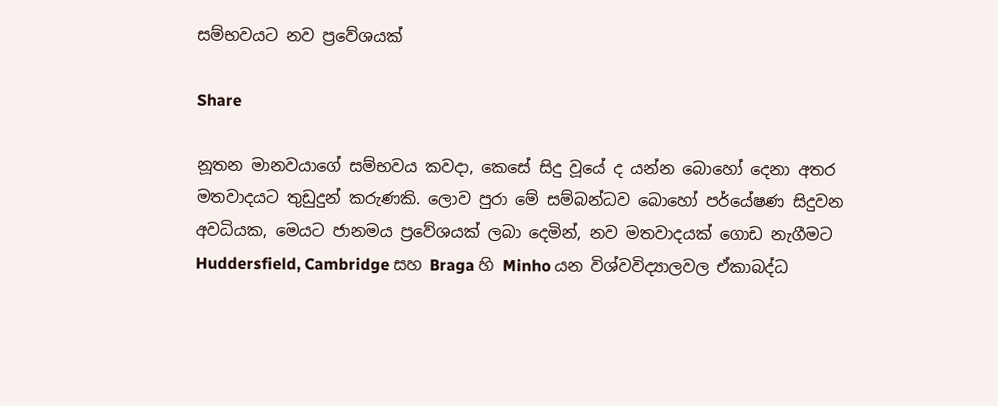සම්භවයට නව ප්‍රවේශයක්

Share

නූතන මානවයාගේ සම්භවය කවදා, කෙසේ සිදු වූයේ ද යන්න බොහෝ දෙනා අතර මතවාදයට තුඩුදුන් කරුණකි. ලොව පුරා මේ සම්බන්ධව බොහෝ පර්යේෂණ සිදුවන අවධියක, මෙයට ජානමය ප්‍රවේශයක් ලබා දෙමින්, නව මතවාදයක් ගොඩ නැගීමට Huddersfield, Cambridge සහ Braga හි Minho යන විශ්වවිද්‍යාලවල ඒකාබද්ධ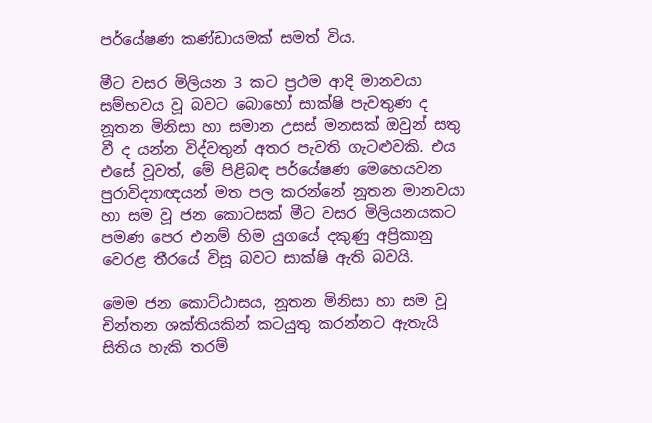පර්යේෂණ කණ්ඩායමක් සමත් විය.

මීට වසර මිලියන 3 කට ප්‍රථම ආදි මානවයා සම්භවය වූ බවට බොහෝ සාක්ෂි පැවතුණ ද නූතන මිනිසා හා සමාන උසස් මනසක් ඔවුන් සතු වී ද යන්න විද්වතුන් අතර පැවති ගැටළුවකි. එය එසේ වූවත්, මේ පිළිබඳ පර්යේෂණ මෙහෙයවන පුරාවිද්‍යාඥයන් මත පල කරන්නේ නූතන මානවයා හා සම වූ ජන කොටසක් මීට වසර මිලියනයකට පමණ පෙර එනම් හිම යුගයේ දකුණු අප්‍රිකානු වෙරළ තීරයේ විසූ බවට සාක්ෂි ඇති බවයි.

මෙම ජන කොට්ඨාසය, නූතන මිනිසා හා සම වූ චින්තන ශක්තියකින් කටයුතු කරන්නට ඇතැයි සිතිය හැකි තරම්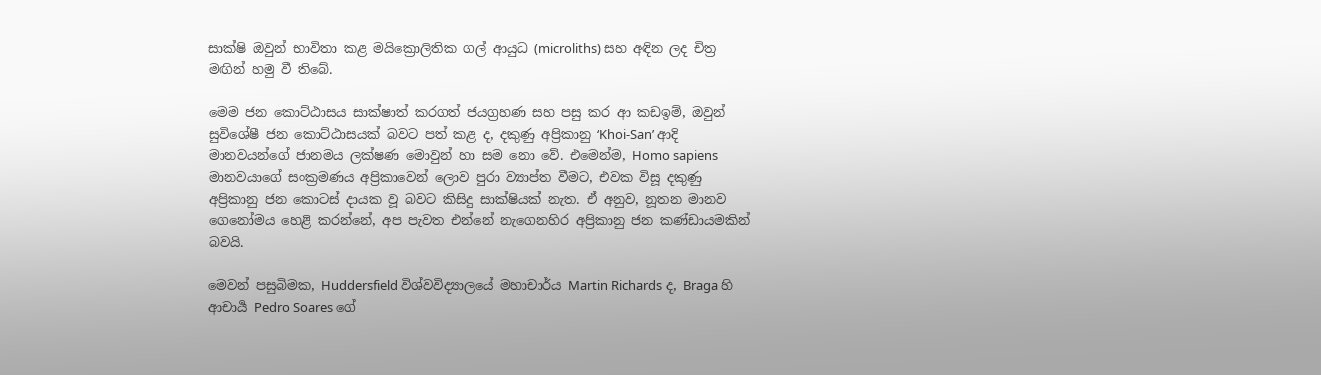සාක්ෂි ඔවුන් භාවිතා කළ මයික්‍රොලිතික ගල් ආයුධ (microliths) සහ අඳින ලද චිත්‍ර මඟින් හමු වී තිබේ.

මෙම ජන කොට්ඨාසය සාක්ෂාත් කරගත් ජයග්‍රහණ සහ පසු කර ආ කඩඉම්, ඔවුන් සුවිශේෂී ජන කොට්ඨාසයක් බවට පත් කළ ද, දකුණු අප්‍රිකානු ‘Khoi-San’ ආදි මානවයන්ගේ ජානමය ලක්ෂණ මොවුන් හා සම නො වේ. එමෙන්ම, Homo sapiens මානවයාගේ සංක්‍රමණය අප්‍රිකාවෙන් ලොව පුරා ව්‍යාප්ත වීමට, එවක විසූ දකුණු අප්‍රිකානු ජන කොටස් දායක වූ බවට කිසිදු සාක්ෂියක් නැත. ඒ අනුව, නූතන මානව ගෙනෝමය හෙළි කරන්නේ, අප පැවත එන්නේ නැගෙනහිර අප්‍රිකානු ජන කණ්ඩායමකින් බවයි.

මෙවන් පසුබිමක, Huddersfield විශ්වවිද්‍යාලයේ මහාචාර්ය Martin Richards ද, Braga හි ආචාර්‍ය Pedro Soares ගේ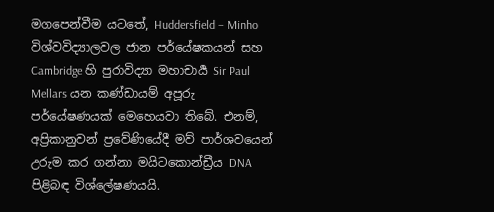මගපෙන්වීම යටතේ, Huddersfield – Minho විශ්වවිද්‍යාලවල ජාන පර්යේෂකයන් සහ Cambridge හි පුරාවිද්‍යා මහාචාර්‍ය Sir Paul Mellars යන කණ්ඩායම් අපූරු පර්යේෂණයක් මෙහෙයවා තිබේ. එනම්, අප්‍රිකානුවන් ප්‍රවේණියේදී මව් පාර්ශවයෙන් උරුම කර ගන්නා මයිටකොන්ඩ්‍රීය DNA පිළිබඳ විශ්ලේෂණයයි.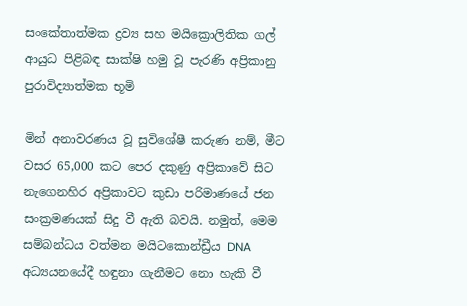සංකේතාත්මක ද්‍රව්‍ය සහ මයික්‍රොලිතික ගල් ආයුධ පිළිබඳ සාක්ෂි හමු වූ පැරණි අප්‍රිකානු පුරාවිද්‍යාත්මක භූමි

මින් අනාවරණය වූ සුවිශේෂී කරුණ නම්, මීට වසර 65,000 කට පෙර දකුණු අප්‍රිකාවේ සිට නැගෙනහිර අප්‍රිකාවට කුඩා පරිමාණයේ ජන සංක්‍රමණයක් සිදු වී ඇති බවයි. නමුත්, මෙම සම්බන්ධය වත්මන මයිටකොන්ඩ්‍රීය DNA අධ්‍යයනයේදී හඳුනා ගැනීමට නො හැකි වී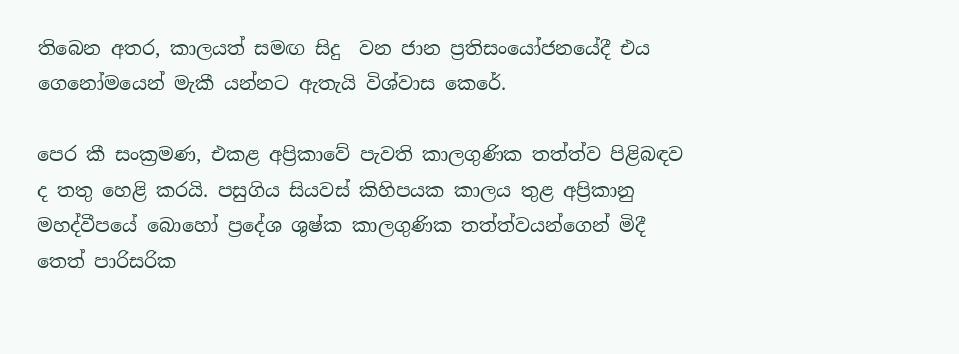තිබෙන අතර, කාලයත් සමඟ සිදු  වන ජාන ප්‍රතිසංයෝජනයේදී එය ගෙනෝමයෙන් මැකී යන්නට ඇතැයි විශ්වාස කෙරේ.

පෙර කී සංක්‍රමණ, එකළ අප්‍රිකාවේ පැවති කාලගුණික තත්ත්ව පිළිබඳව ද තතු හෙළි කරයි. පසුගිය සියවස් කිහිපයක කාලය තුළ අප්‍රිකානු මහද්වීපයේ බොහෝ ප්‍රදේශ ශුෂ්ක කාලගුණික තත්ත්වයන්ගෙන් මිදී තෙත් පාරිසරික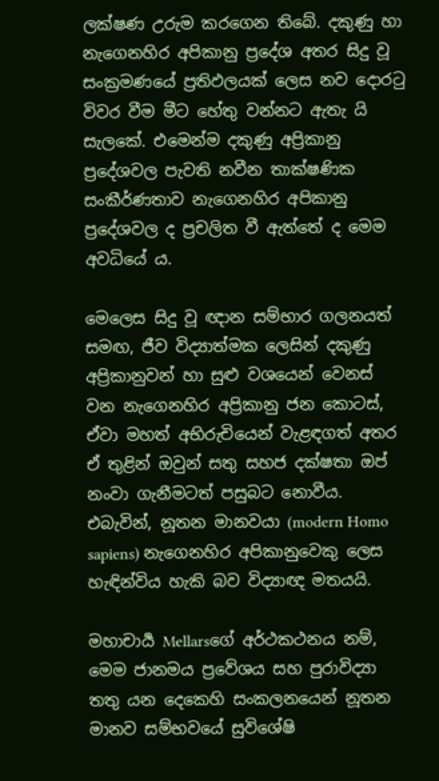ලක්ෂණ උරුම කරගෙන තිබේ. දකුණු හා නැගෙනහිර අපිකානු ප්‍රදේශ අතර සිදු වූ සංක්‍රමණයේ ප්‍රතිඵලයක් ලෙස නව දොරටු විවර වීම මීට හේතු වන්නට ඇතැ යි සැලකේ. එමෙන්ම දකුණු අප්‍රිකානු ප්‍රදේශවල පැවති නවීන තාක්ෂණික සංකීර්ණතාව නැගෙනහිර අපිකානු ප්‍රදේශවල ද ප්‍රචලිත වී ඇත්තේ ද මෙම අවධියේ ය.

මෙලෙස සිදු වූ ඥාන සම්භාර ගලනයත් සමඟ, ජීව විද්‍යාත්මක ලෙසින් දකුණු අප්‍රිකානුවන් හා සුළු වශයෙන් වෙනස් වන නැගෙනහිර අප්‍රිකානු ජන කොටස්, ඒවා මහත් අභිරුචියෙන් වැළඳගත් අතර ඒ තුළින් ඔවුන් සතු සහජ දක්ෂතා ඔප් නංවා ගැනීමටත් පසුබට නොවීය. එබැවින්, නූතන මානවයා (modern Homo sapiens) නැගෙනහිර අපිකානුවෙකු ලෙස හැඳින්විය හැකි බව විද්‍යාඥ මතයයි.

මහාචාර්‍ය Mellarsගේ අර්ථකථනය නම්, මෙම ජානමය ප්‍රවේශය සහ පුරාවිද්‍යා තතු යන දෙකෙහි සංකලනයෙන් නූතන මානව සම්භවයේ සුවිශේෂි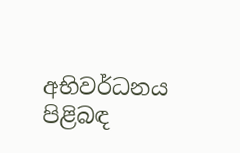අභිවර්ධනය පිළිබඳ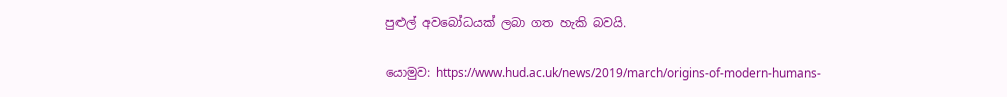පුළුල් අවබෝධයක් ලබා ගත හැකි බවයි.

යොමුව: https://www.hud.ac.uk/news/2019/march/origins-of-modern-humans-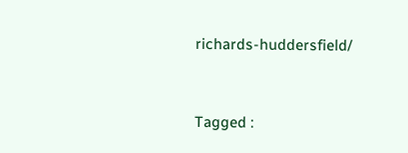richards-huddersfield/


Tagged :